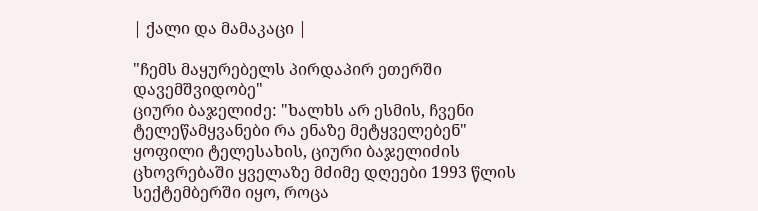| ქალი და მამაკაცი |

"ჩემს მაყურებელს პირდაპირ ეთერში დავემშვიდობე"
ციური ბაჯელიძე: "ხალხს არ ესმის, ჩვენი ტელეწამყვანები რა ენაზე მეტყველებენ"
ყოფილი ტელესახის, ციური ბაჯელიძის ცხოვრებაში ყველაზე მძიმე დღეები 1993 წლის სექტემბერში იყო, როცა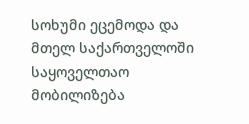სოხუმი ეცემოდა და მთელ საქართველოში საყოველთაო მობილიზება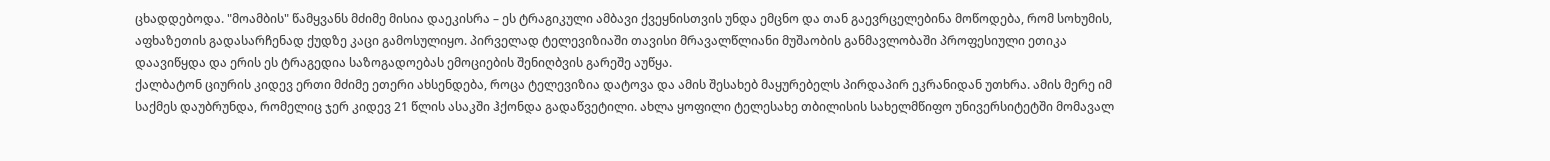ცხადდებოდა. "მოამბის" წამყვანს მძიმე მისია დაეკისრა – ეს ტრაგიკული ამბავი ქვეყნისთვის უნდა ემცნო და თან გაევრცელებინა მოწოდება, რომ სოხუმის, აფხაზეთის გადასარჩენად ქუდზე კაცი გამოსულიყო. პირველად ტელევიზიაში თავისი მრავალწლიანი მუშაობის განმავლობაში პროფესიული ეთიკა დაავიწყდა და ერის ეს ტრაგედია საზოგადოებას ემოციების შენიღბვის გარეშე აუწყა.
ქალბატონ ციურის კიდევ ერთი მძიმე ეთერი ახსენდება, როცა ტელევიზია დატოვა და ამის შესახებ მაყურებელს პირდაპირ ეკრანიდან უთხრა. ამის მერე იმ საქმეს დაუბრუნდა, რომელიც ჯერ კიდევ 21 წლის ასაკში ჰქონდა გადაწვეტილი. ახლა ყოფილი ტელესახე თბილისის სახელმწიფო უნივერსიტეტში მომავალ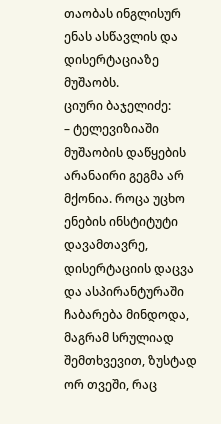თაობას ინგლისურ ენას ასწავლის და დისერტაციაზე მუშაობს.
ციური ბაჯელიძე:
– ტელევიზიაში მუშაობის დაწყების არანაირი გეგმა არ მქონია. როცა უცხო ენების ინსტიტუტი დავამთავრე, დისერტაციის დაცვა და ასპირანტურაში ჩაბარება მინდოდა, მაგრამ სრულიად შემთხვევით, ზუსტად ორ თვეში, რაც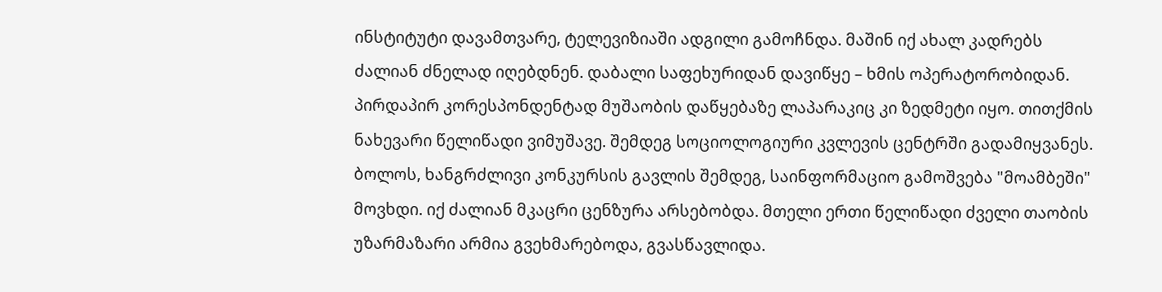ინსტიტუტი დავამთვარე, ტელევიზიაში ადგილი გამოჩნდა. მაშინ იქ ახალ კადრებს ძალიან ძნელად იღებდნენ. დაბალი საფეხურიდან დავიწყე – ხმის ოპერატორობიდან. პირდაპირ კორესპონდენტად მუშაობის დაწყებაზე ლაპარაკიც კი ზედმეტი იყო. თითქმის ნახევარი წელიწადი ვიმუშავე. შემდეგ სოციოლოგიური კვლევის ცენტრში გადამიყვანეს. ბოლოს, ხანგრძლივი კონკურსის გავლის შემდეგ, საინფორმაციო გამოშვება "მოამბეში" მოვხდი. იქ ძალიან მკაცრი ცენზურა არსებობდა. მთელი ერთი წელიწადი ძველი თაობის უზარმაზარი არმია გვეხმარებოდა, გვასწავლიდა.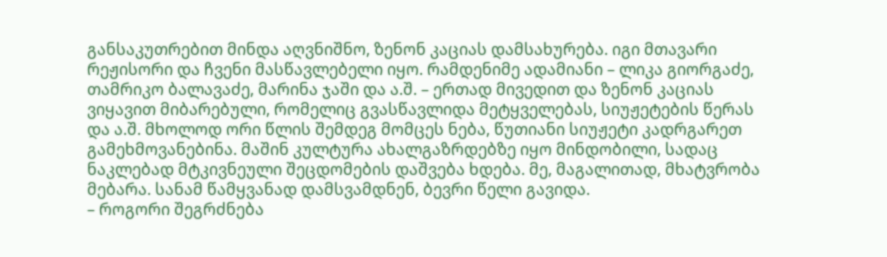განსაკუთრებით მინდა აღვნიშნო, ზენონ კაციას დამსახურება. იგი მთავარი რეჟისორი და ჩვენი მასწავლებელი იყო. რამდენიმე ადამიანი – ლიკა გიორგაძე, თამრიკო ბალავაძე, მარინა ჯაში და ა.შ. – ერთად მივედით და ზენონ კაციას ვიყავით მიბარებული, რომელიც გვასწავლიდა მეტყველებას, სიუჟეტების წერას და ა.შ. მხოლოდ ორი წლის შემდეგ მომცეს ნება, წუთიანი სიუჟეტი კადრგარეთ გამეხმოვანებინა. მაშინ კულტურა ახალგაზრდებზე იყო მინდობილი, სადაც ნაკლებად მტკივნეული შეცდომების დაშვება ხდება. მე, მაგალითად, მხატვრობა მებარა. სანამ წამყვანად დამსვამდნენ, ბევრი წელი გავიდა.
– როგორი შეგრძნება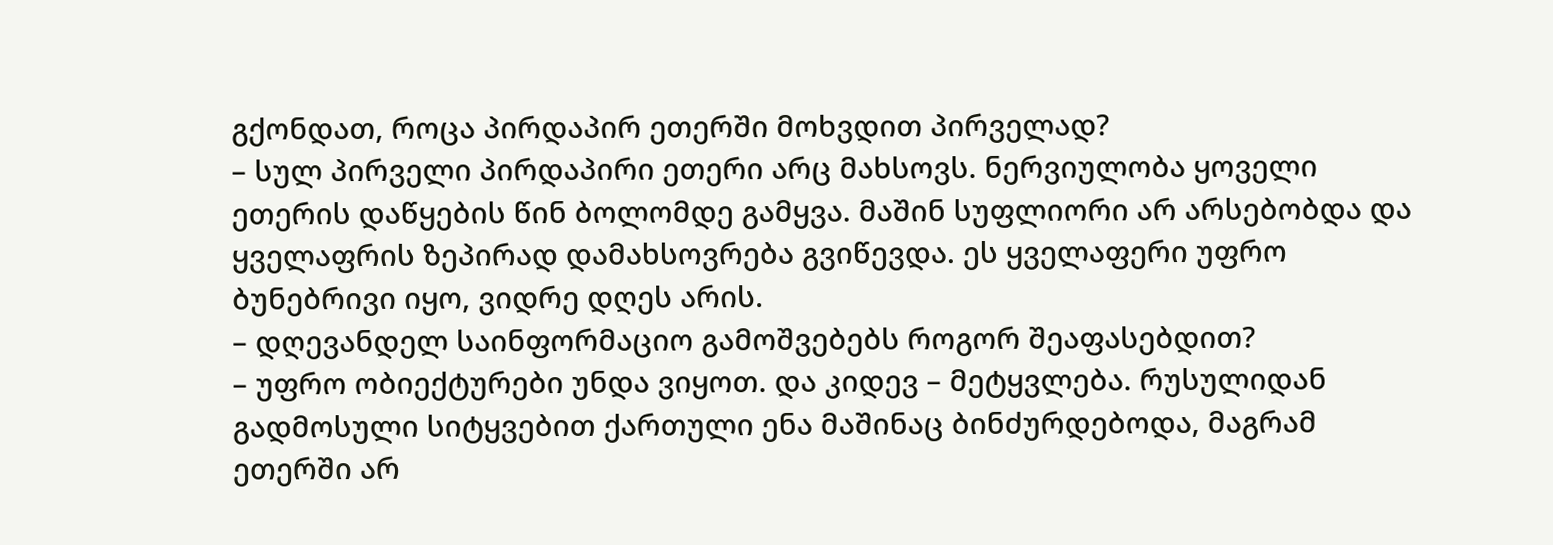გქონდათ, როცა პირდაპირ ეთერში მოხვდით პირველად?
– სულ პირველი პირდაპირი ეთერი არც მახსოვს. ნერვიულობა ყოველი ეთერის დაწყების წინ ბოლომდე გამყვა. მაშინ სუფლიორი არ არსებობდა და ყველაფრის ზეპირად დამახსოვრება გვიწევდა. ეს ყველაფერი უფრო ბუნებრივი იყო, ვიდრე დღეს არის.
– დღევანდელ საინფორმაციო გამოშვებებს როგორ შეაფასებდით?
– უფრო ობიექტურები უნდა ვიყოთ. და კიდევ – მეტყვლება. რუსულიდან გადმოსული სიტყვებით ქართული ენა მაშინაც ბინძურდებოდა, მაგრამ ეთერში არ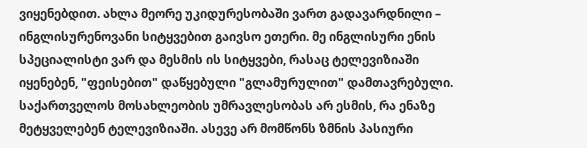ვიყენებდით. ახლა მეორე უკიდურესობაში ვართ გადავარდნილი – ინგლისურენოვანი სიტყვებით გაივსო ეთერი. მე ინგლისური ენის სპეციალისტი ვარ და მესმის ის სიტყვები, რასაც ტელევიზიაში იყენებენ, "ფეისებით" დაწყებული "გლამურულით" დამთავრებული. საქართველოს მოსახლეობის უმრავლესობას არ ესმის, რა ენაზე მეტყველებენ ტელევიზიაში. ასევე არ მომწონს ზმნის პასიური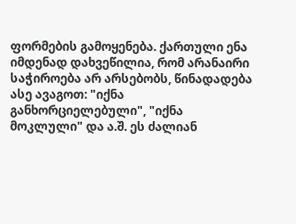ფორმების გამოყენება. ქართული ენა იმდენად დახვეწილია, რომ არანაირი საჭიროება არ არსებობს, წინადადება ასე ავაგოთ: "იქნა განხორციელებული", "იქნა მოკლული" და ა.შ. ეს ძალიან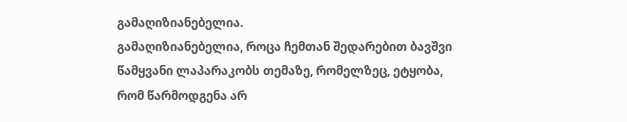გამაღიზიანებელია.
გამაღიზიანებელია, როცა ჩემთან შედარებით ბავშვი წამყვანი ლაპარაკობს თემაზე, რომელზეც, ეტყობა, რომ წარმოდგენა არ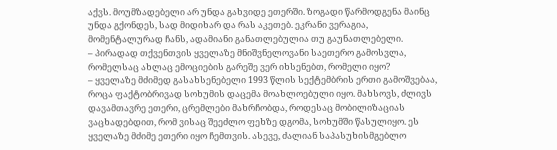აქვს. მოუმზადებელი არ უნდა გახვიდე ეთერში. ზოგადი წარმოდგენა მაინც უნდა გქონდეს, სად მიდიხარ და რას აკეთებ. ეკრანი ვერაგია, მომენტალურად ჩანს, ადამიანი განათლებულია თუ გაუნათლებელი.
– პირადად თქვენთვის ყველაზე მნიშვნელოვანი საეთერო გამოსვლა, რომელსაც ახლაც ემოციების გარეშე ვერ იხსენებთ, რომელი იყო?
– ყველაზე მძიმედ გასახსენებელი 1993 წლის სექტემბრის ერთი გამოშვებაა, როცა ფაქტობრივად სოხუმის დაცემა მოახლოებული იყო. მახსოვს, ძლივს დავამთავრე ეთერი, ცრემლები მახრჩობდა, როდესაც მობილიზაციას ვაცხადებდით, რომ ვისაც შეეძლო ფეხზე დგომა, სოხუმში წასულიყო. ეს ყველაზე მძიმე ეთერი იყო ჩემთვის. ასევე, ძალიან საპასუხისმგებლო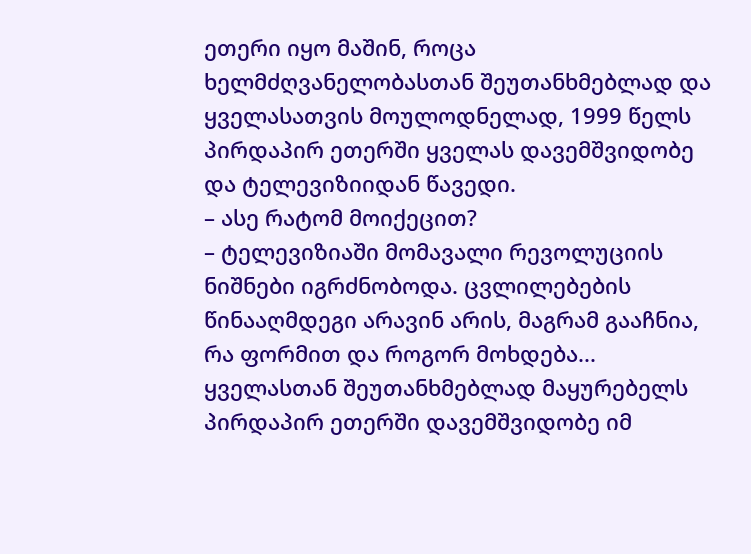ეთერი იყო მაშინ, როცა ხელმძღვანელობასთან შეუთანხმებლად და ყველასათვის მოულოდნელად, 1999 წელს პირდაპირ ეთერში ყველას დავემშვიდობე და ტელევიზიიდან წავედი.
– ასე რატომ მოიქეცით?
– ტელევიზიაში მომავალი რევოლუციის ნიშნები იგრძნობოდა. ცვლილებების წინააღმდეგი არავინ არის, მაგრამ გააჩნია, რა ფორმით და როგორ მოხდება... ყველასთან შეუთანხმებლად მაყურებელს პირდაპირ ეთერში დავემშვიდობე იმ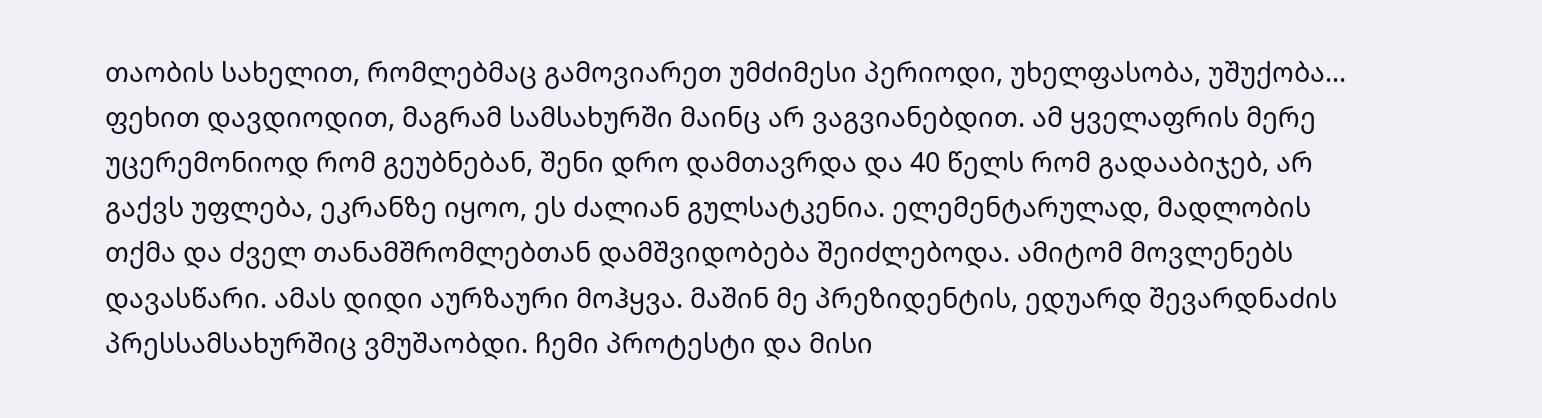თაობის სახელით, რომლებმაც გამოვიარეთ უმძიმესი პერიოდი, უხელფასობა, უშუქობა... ფეხით დავდიოდით, მაგრამ სამსახურში მაინც არ ვაგვიანებდით. ამ ყველაფრის მერე უცერემონიოდ რომ გეუბნებან, შენი დრო დამთავრდა და 40 წელს რომ გადააბიჯებ, არ გაქვს უფლება, ეკრანზე იყოო, ეს ძალიან გულსატკენია. ელემენტარულად, მადლობის თქმა და ძველ თანამშრომლებთან დამშვიდობება შეიძლებოდა. ამიტომ მოვლენებს დავასწარი. ამას დიდი აურზაური მოჰყვა. მაშინ მე პრეზიდენტის, ედუარდ შევარდნაძის პრესსამსახურშიც ვმუშაობდი. ჩემი პროტესტი და მისი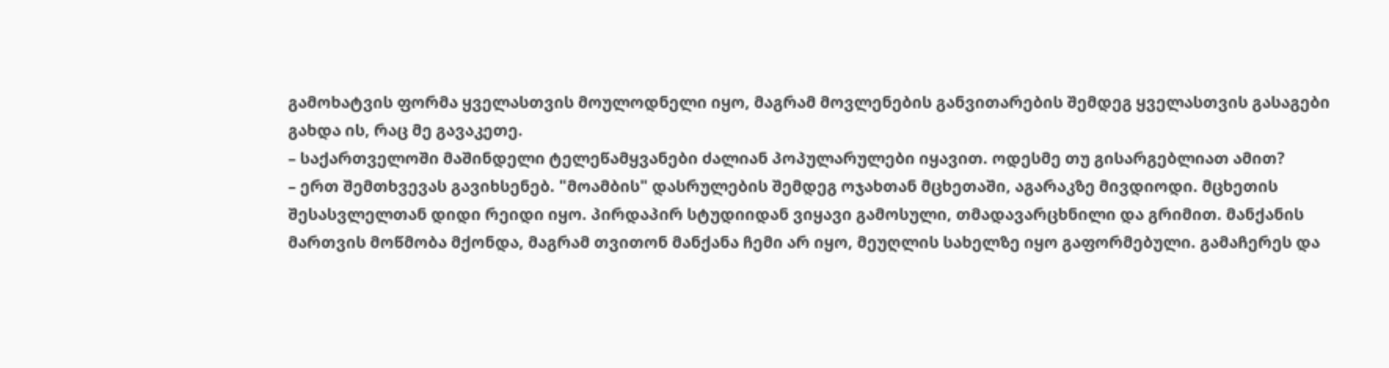გამოხატვის ფორმა ყველასთვის მოულოდნელი იყო, მაგრამ მოვლენების განვითარების შემდეგ ყველასთვის გასაგები გახდა ის, რაც მე გავაკეთე.
– საქართველოში მაშინდელი ტელეწამყვანები ძალიან პოპულარულები იყავით. ოდესმე თუ გისარგებლიათ ამით?
– ერთ შემთხვევას გავიხსენებ. "მოამბის" დასრულების შემდეგ ოჯახთან მცხეთაში, აგარაკზე მივდიოდი. მცხეთის შესასვლელთან დიდი რეიდი იყო. პირდაპირ სტუდიიდან ვიყავი გამოსული, თმადავარცხნილი და გრიმით. მანქანის მართვის მოწმობა მქონდა, მაგრამ თვითონ მანქანა ჩემი არ იყო, მეუღლის სახელზე იყო გაფორმებული. გამაჩერეს და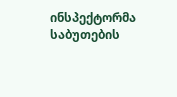ინსპექტორმა საბუთების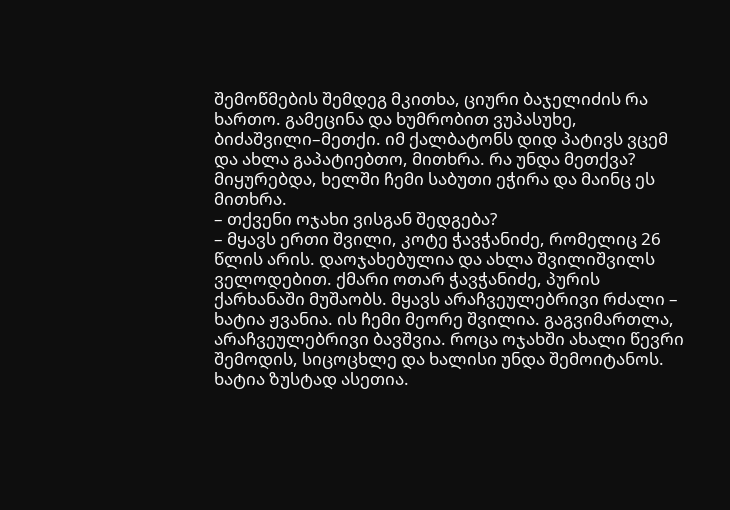შემოწმების შემდეგ მკითხა, ციური ბაჯელიძის რა ხართო. გამეცინა და ხუმრობით ვუპასუხე, ბიძაშვილი–მეთქი. იმ ქალბატონს დიდ პატივს ვცემ და ახლა გაპატიებთო, მითხრა. რა უნდა მეთქვა? მიყურებდა, ხელში ჩემი საბუთი ეჭირა და მაინც ეს მითხრა.
– თქვენი ოჯახი ვისგან შედგება?
– მყავს ერთი შვილი, კოტე ჭავჭანიძე, რომელიც 26 წლის არის. დაოჯახებულია და ახლა შვილიშვილს ველოდებით. ქმარი ოთარ ჭავჭანიძე, პურის ქარხანაში მუშაობს. მყავს არაჩვეულებრივი რძალი – ხატია ჟვანია. ის ჩემი მეორე შვილია. გაგვიმართლა, არაჩვეულებრივი ბავშვია. როცა ოჯახში ახალი წევრი შემოდის, სიცოცხლე და ხალისი უნდა შემოიტანოს. ხატია ზუსტად ასეთია.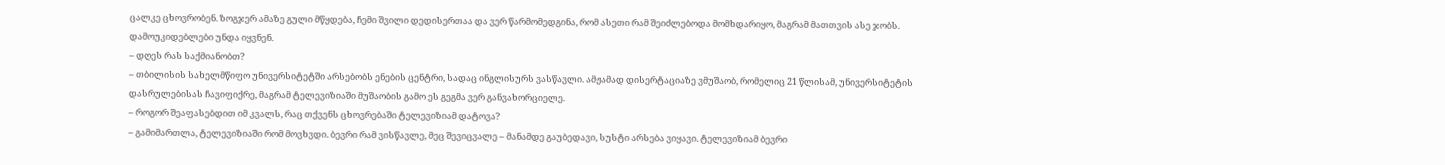ცალკე ცხოვრობენ. ზოგჯერ ამაზე გული მწყდება, ჩემი შვილი დედისერთაა და ვერ წარმომედგინა, რომ ასეთი რამ შეიძლებოდა მომხდარიყო, მაგრამ მათთვის ასე ჯობს. დამოუკიდებლები უნდა იყვნენ.
– დღეს რას საქმიანობთ?
– თბილისის სახელმწიფო უნივერსიტეტში არსებობს ენების ცენტრი, სადაც ინგლისურს ვასწავლი. ამჟამად დისერტაციაზე ვმუშაობ, რომელიც 21 წლისამ, უნივერსიტეტის დასრულებისას ჩავიფიქრე, მაგრამ ტელევიზიაში მუშაობის გამო ეს გეგმა ვერ განვახორციელე.
– როგორ შეაფასებდით იმ კვალს, რაც თქვენს ცხოვრებაში ტელევიზიამ დატოვა?
– გამიმართლა, ტელევიზიაში რომ მოვხვდი. ბევრი რამ ვისწავლე, მეც შევიცვალე – მანამდე გაუბედავი, სუსტი არსება ვიყავი. ტელევიზიამ ბევრი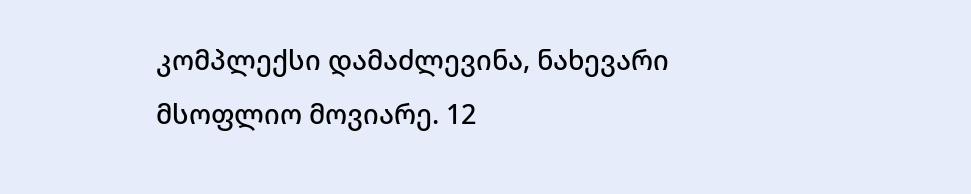კომპლექსი დამაძლევინა, ნახევარი მსოფლიო მოვიარე. 12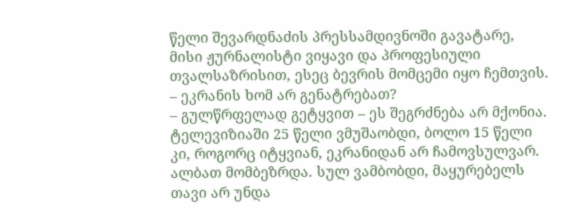წელი შევარდნაძის პრესსამდივნოში გავატარე, მისი ჟურნალისტი ვიყავი და პროფესიული თვალსაზრისით, ესეც ბევრის მომცემი იყო ჩემთვის.
– ეკრანის ხომ არ გენატრებათ?
– გულწრფელად გეტყვით – ეს შეგრძნება არ მქონია. ტელევიზიაში 25 წელი ვმუშაობდი, ბოლო 15 წელი კი, როგორც იტყვიან, ეკრანიდან არ ჩამოვსულვარ. ალბათ მომბეზრდა. სულ ვამბობდი, მაყურებელს თავი არ უნდა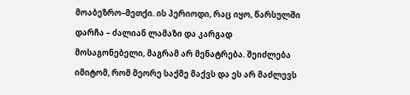მოაბეზრო–მეთქი. ის პერიოდი, რაც იყო, წარსულში დარჩა – ძალიან ლამაზი და კარგად მოსაგონებელი, მაგრამ არ მენატრება. შეიძლება იმიტომ, რომ მეორე საქმე მაქვს და ეს არ მაძლევს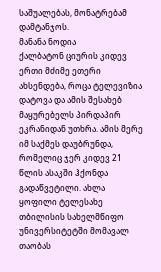საშუალებას, მონატრებამ დამტანჯოს.
მანანა ნოდია
ქალბატონ ციურის კიდევ ერთი მძიმე ეთერი ახსენდება, როცა ტელევიზია დატოვა და ამის შესახებ მაყურებელს პირდაპირ ეკრანიდან უთხრა. ამის მერე იმ საქმეს დაუბრუნდა, რომელიც ჯერ კიდევ 21 წლის ასაკში ჰქონდა გადაწვეტილი. ახლა ყოფილი ტელესახე თბილისის სახელმწიფო უნივერსიტეტში მომავალ თაობას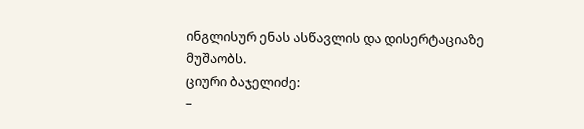ინგლისურ ენას ასწავლის და დისერტაციაზე მუშაობს.
ციური ბაჯელიძე:
–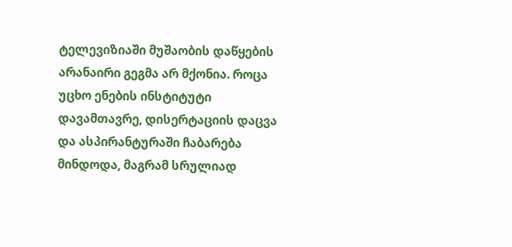ტელევიზიაში მუშაობის დაწყების არანაირი გეგმა არ მქონია. როცა უცხო ენების ინსტიტუტი დავამთავრე, დისერტაციის დაცვა და ასპირანტურაში ჩაბარება მინდოდა, მაგრამ სრულიად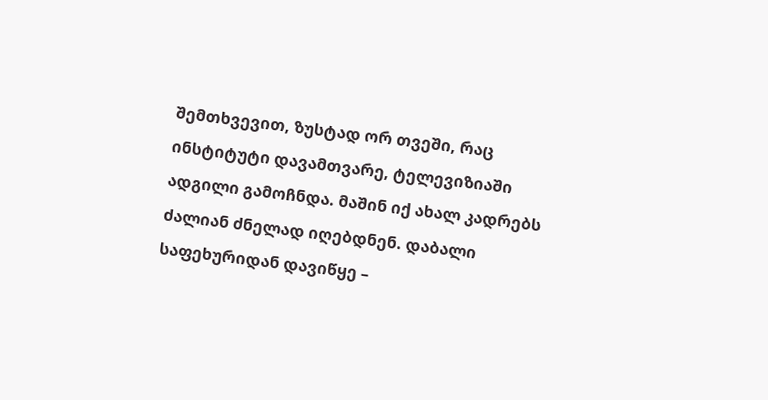შემთხვევით, ზუსტად ორ თვეში, რაც ინსტიტუტი დავამთვარე, ტელევიზიაში ადგილი გამოჩნდა. მაშინ იქ ახალ კადრებს ძალიან ძნელად იღებდნენ. დაბალი საფეხურიდან დავიწყე –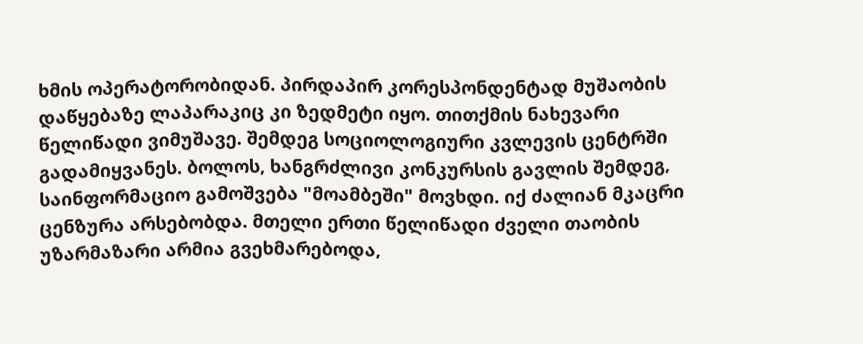ხმის ოპერატორობიდან. პირდაპირ კორესპონდენტად მუშაობის დაწყებაზე ლაპარაკიც კი ზედმეტი იყო. თითქმის ნახევარი წელიწადი ვიმუშავე. შემდეგ სოციოლოგიური კვლევის ცენტრში გადამიყვანეს. ბოლოს, ხანგრძლივი კონკურსის გავლის შემდეგ, საინფორმაციო გამოშვება "მოამბეში" მოვხდი. იქ ძალიან მკაცრი ცენზურა არსებობდა. მთელი ერთი წელიწადი ძველი თაობის უზარმაზარი არმია გვეხმარებოდა,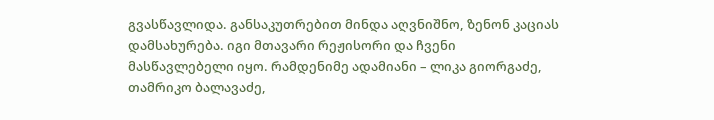გვასწავლიდა. განსაკუთრებით მინდა აღვნიშნო, ზენონ კაციას დამსახურება. იგი მთავარი რეჟისორი და ჩვენი მასწავლებელი იყო. რამდენიმე ადამიანი – ლიკა გიორგაძე, თამრიკო ბალავაძე,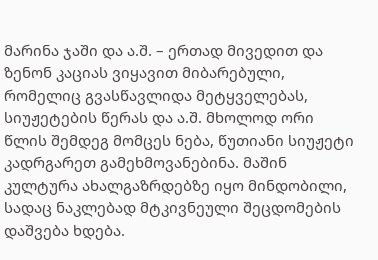მარინა ჯაში და ა.შ. – ერთად მივედით და ზენონ კაციას ვიყავით მიბარებული, რომელიც გვასწავლიდა მეტყველებას, სიუჟეტების წერას და ა.შ. მხოლოდ ორი წლის შემდეგ მომცეს ნება, წუთიანი სიუჟეტი კადრგარეთ გამეხმოვანებინა. მაშინ კულტურა ახალგაზრდებზე იყო მინდობილი, სადაც ნაკლებად მტკივნეული შეცდომების დაშვება ხდება.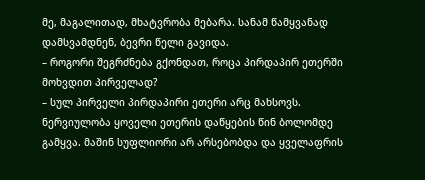მე, მაგალითად, მხატვრობა მებარა. სანამ წამყვანად დამსვამდნენ, ბევრი წელი გავიდა.
– როგორი შეგრძნება გქონდათ, როცა პირდაპირ ეთერში მოხვდით პირველად?
– სულ პირველი პირდაპირი ეთერი არც მახსოვს. ნერვიულობა ყოველი ეთერის დაწყების წინ ბოლომდე გამყვა. მაშინ სუფლიორი არ არსებობდა და ყველაფრის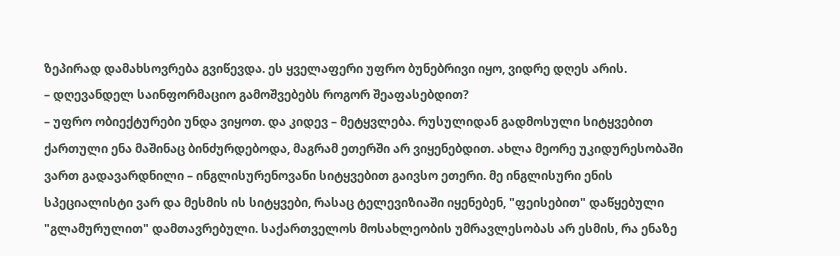ზეპირად დამახსოვრება გვიწევდა. ეს ყველაფერი უფრო ბუნებრივი იყო, ვიდრე დღეს არის.
– დღევანდელ საინფორმაციო გამოშვებებს როგორ შეაფასებდით?
– უფრო ობიექტურები უნდა ვიყოთ. და კიდევ – მეტყვლება. რუსულიდან გადმოსული სიტყვებით ქართული ენა მაშინაც ბინძურდებოდა, მაგრამ ეთერში არ ვიყენებდით. ახლა მეორე უკიდურესობაში ვართ გადავარდნილი – ინგლისურენოვანი სიტყვებით გაივსო ეთერი. მე ინგლისური ენის სპეციალისტი ვარ და მესმის ის სიტყვები, რასაც ტელევიზიაში იყენებენ, "ფეისებით" დაწყებული "გლამურულით" დამთავრებული. საქართველოს მოსახლეობის უმრავლესობას არ ესმის, რა ენაზე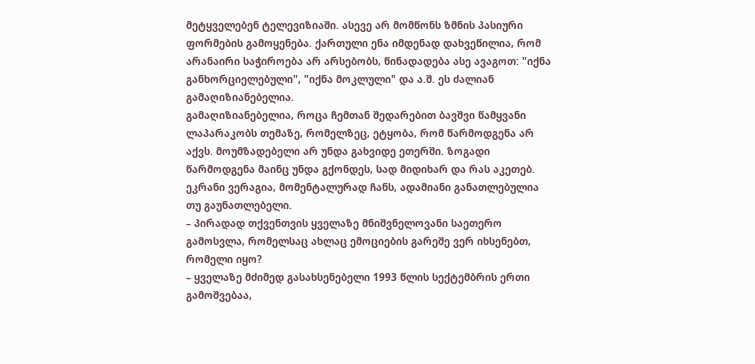მეტყველებენ ტელევიზიაში. ასევე არ მომწონს ზმნის პასიური ფორმების გამოყენება. ქართული ენა იმდენად დახვეწილია, რომ არანაირი საჭიროება არ არსებობს, წინადადება ასე ავაგოთ: "იქნა განხორციელებული", "იქნა მოკლული" და ა.შ. ეს ძალიან გამაღიზიანებელია.
გამაღიზიანებელია, როცა ჩემთან შედარებით ბავშვი წამყვანი ლაპარაკობს თემაზე, რომელზეც, ეტყობა, რომ წარმოდგენა არ აქვს. მოუმზადებელი არ უნდა გახვიდე ეთერში. ზოგადი წარმოდგენა მაინც უნდა გქონდეს, სად მიდიხარ და რას აკეთებ. ეკრანი ვერაგია, მომენტალურად ჩანს, ადამიანი განათლებულია თუ გაუნათლებელი.
– პირადად თქვენთვის ყველაზე მნიშვნელოვანი საეთერო გამოსვლა, რომელსაც ახლაც ემოციების გარეშე ვერ იხსენებთ, რომელი იყო?
– ყველაზე მძიმედ გასახსენებელი 1993 წლის სექტემბრის ერთი გამოშვებაა,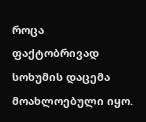როცა ფაქტობრივად სოხუმის დაცემა მოახლოებული იყო.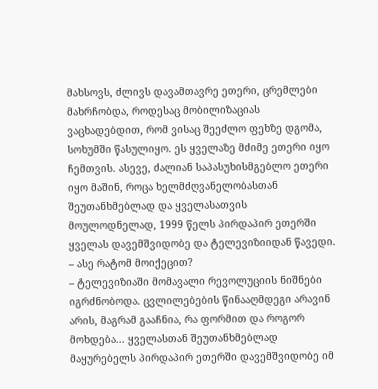მახსოვს, ძლივს დავამთავრე ეთერი, ცრემლები მახრჩობდა, როდესაც მობილიზაციას ვაცხადებდით, რომ ვისაც შეეძლო ფეხზე დგომა, სოხუმში წასულიყო. ეს ყველაზე მძიმე ეთერი იყო ჩემთვის. ასევე, ძალიან საპასუხისმგებლო ეთერი იყო მაშინ, როცა ხელმძღვანელობასთან შეუთანხმებლად და ყველასათვის მოულოდნელად, 1999 წელს პირდაპირ ეთერში ყველას დავემშვიდობე და ტელევიზიიდან წავედი.
– ასე რატომ მოიქეცით?
– ტელევიზიაში მომავალი რევოლუციის ნიშნები იგრძნობოდა. ცვლილებების წინააღმდეგი არავინ არის, მაგრამ გააჩნია, რა ფორმით და როგორ მოხდება... ყველასთან შეუთანხმებლად მაყურებელს პირდაპირ ეთერში დავემშვიდობე იმ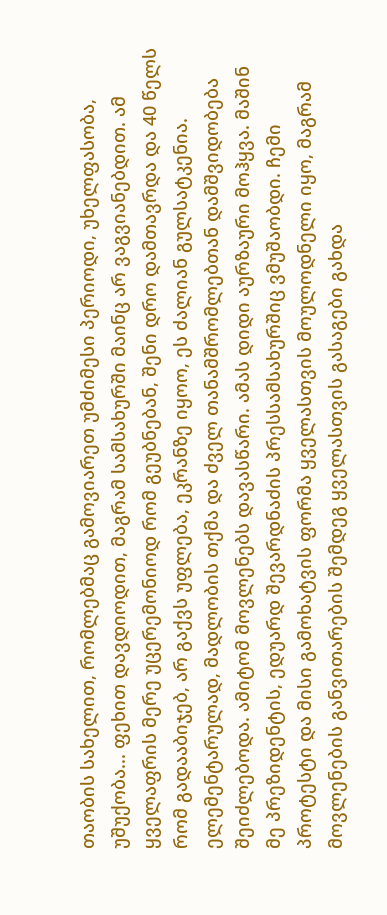თაობის სახელით, რომლებმაც გამოვიარეთ უმძიმესი პერიოდი, უხელფასობა, უშუქობა... ფეხით დავდიოდით, მაგრამ სამსახურში მაინც არ ვაგვიანებდით. ამ ყველაფრის მერე უცერემონიოდ რომ გეუბნებან, შენი დრო დამთავრდა და 40 წელს რომ გადააბიჯებ, არ გაქვს უფლება, ეკრანზე იყოო, ეს ძალიან გულსატკენია. ელემენტარულად, მადლობის თქმა და ძველ თანამშრომლებთან დამშვიდობება შეიძლებოდა. ამიტომ მოვლენებს დავასწარი. ამას დიდი აურზაური მოჰყვა. მაშინ მე პრეზიდენტის, ედუარდ შევარდნაძის პრესსამსახურშიც ვმუშაობდი. ჩემი პროტესტი და მისი გამოხატვის ფორმა ყველასთვის მოულოდნელი იყო, მაგრამ მოვლენების განვითარების შემდეგ ყველასთვის გასაგები გახდა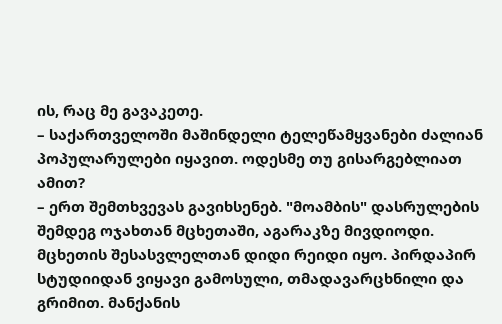ის, რაც მე გავაკეთე.
– საქართველოში მაშინდელი ტელეწამყვანები ძალიან პოპულარულები იყავით. ოდესმე თუ გისარგებლიათ ამით?
– ერთ შემთხვევას გავიხსენებ. "მოამბის" დასრულების შემდეგ ოჯახთან მცხეთაში, აგარაკზე მივდიოდი. მცხეთის შესასვლელთან დიდი რეიდი იყო. პირდაპირ სტუდიიდან ვიყავი გამოსული, თმადავარცხნილი და გრიმით. მანქანის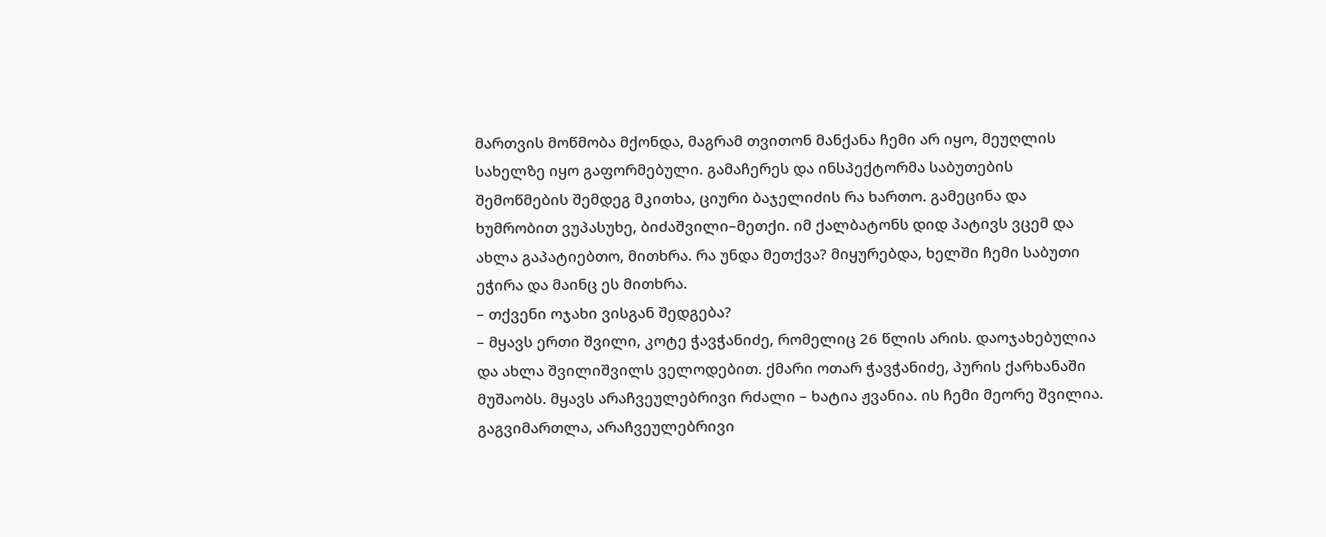მართვის მოწმობა მქონდა, მაგრამ თვითონ მანქანა ჩემი არ იყო, მეუღლის სახელზე იყო გაფორმებული. გამაჩერეს და ინსპექტორმა საბუთების შემოწმების შემდეგ მკითხა, ციური ბაჯელიძის რა ხართო. გამეცინა და ხუმრობით ვუპასუხე, ბიძაშვილი–მეთქი. იმ ქალბატონს დიდ პატივს ვცემ და ახლა გაპატიებთო, მითხრა. რა უნდა მეთქვა? მიყურებდა, ხელში ჩემი საბუთი ეჭირა და მაინც ეს მითხრა.
– თქვენი ოჯახი ვისგან შედგება?
– მყავს ერთი შვილი, კოტე ჭავჭანიძე, რომელიც 26 წლის არის. დაოჯახებულია და ახლა შვილიშვილს ველოდებით. ქმარი ოთარ ჭავჭანიძე, პურის ქარხანაში მუშაობს. მყავს არაჩვეულებრივი რძალი – ხატია ჟვანია. ის ჩემი მეორე შვილია. გაგვიმართლა, არაჩვეულებრივი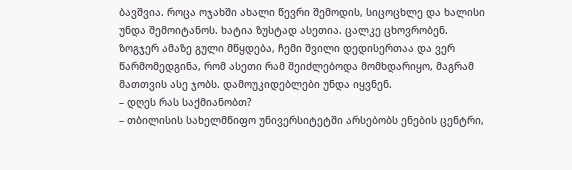ბავშვია. როცა ოჯახში ახალი წევრი შემოდის, სიცოცხლე და ხალისი უნდა შემოიტანოს. ხატია ზუსტად ასეთია. ცალკე ცხოვრობენ. ზოგჯერ ამაზე გული მწყდება, ჩემი შვილი დედისერთაა და ვერ წარმომედგინა, რომ ასეთი რამ შეიძლებოდა მომხდარიყო, მაგრამ მათთვის ასე ჯობს. დამოუკიდებლები უნდა იყვნენ.
– დღეს რას საქმიანობთ?
– თბილისის სახელმწიფო უნივერსიტეტში არსებობს ენების ცენტრი,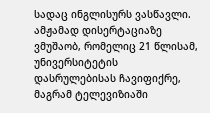სადაც ინგლისურს ვასწავლი. ამჟამად დისერტაციაზე ვმუშაობ, რომელიც 21 წლისამ, უნივერსიტეტის დასრულებისას ჩავიფიქრე, მაგრამ ტელევიზიაში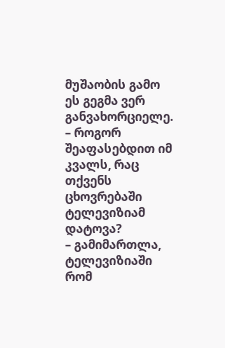მუშაობის გამო ეს გეგმა ვერ განვახორციელე.
– როგორ შეაფასებდით იმ კვალს, რაც თქვენს ცხოვრებაში ტელევიზიამ დატოვა?
– გამიმართლა, ტელევიზიაში რომ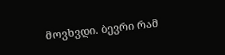მოვხვდი. ბევრი რამ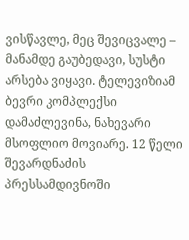ვისწავლე, მეც შევიცვალე – მანამდე გაუბედავი, სუსტი არსება ვიყავი. ტელევიზიამ ბევრი კომპლექსი დამაძლევინა, ნახევარი მსოფლიო მოვიარე. 12 წელი შევარდნაძის პრესსამდივნოში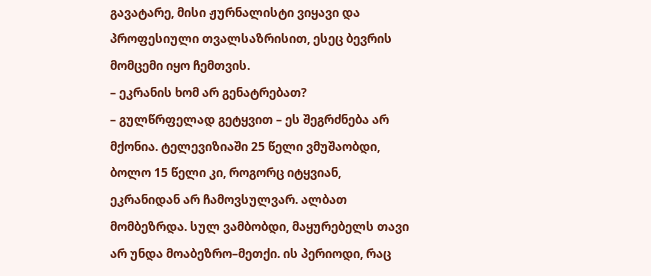გავატარე, მისი ჟურნალისტი ვიყავი და პროფესიული თვალსაზრისით, ესეც ბევრის მომცემი იყო ჩემთვის.
– ეკრანის ხომ არ გენატრებათ?
– გულწრფელად გეტყვით – ეს შეგრძნება არ მქონია. ტელევიზიაში 25 წელი ვმუშაობდი, ბოლო 15 წელი კი, როგორც იტყვიან, ეკრანიდან არ ჩამოვსულვარ. ალბათ მომბეზრდა. სულ ვამბობდი, მაყურებელს თავი არ უნდა მოაბეზრო–მეთქი. ის პერიოდი, რაც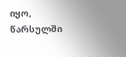იყო, წარსულში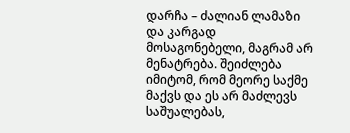დარჩა – ძალიან ლამაზი და კარგად მოსაგონებელი, მაგრამ არ მენატრება. შეიძლება იმიტომ, რომ მეორე საქმე მაქვს და ეს არ მაძლევს საშუალებას,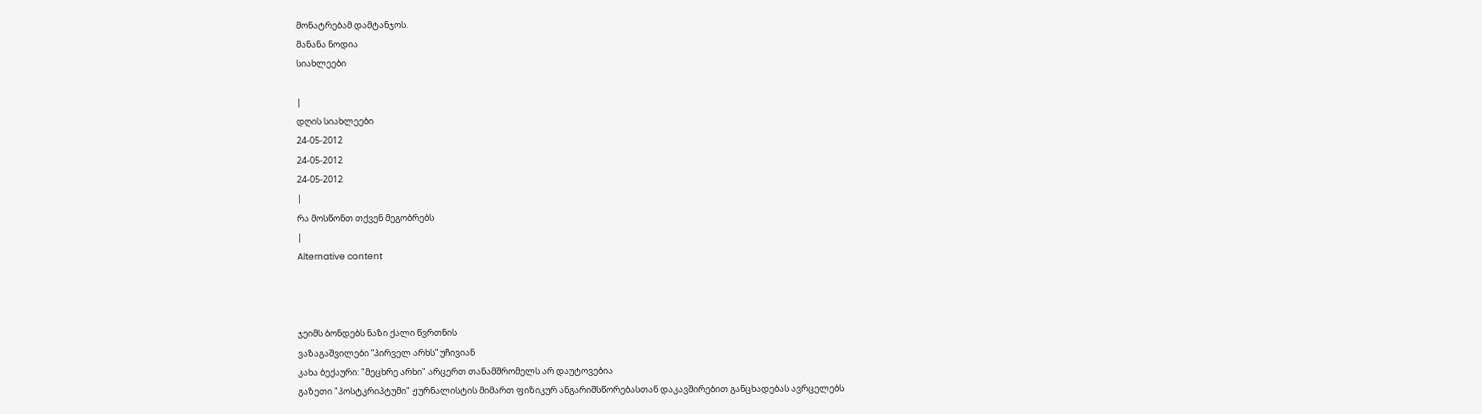მონატრებამ დამტანჯოს.
მანანა ნოდია
სიახლეები

|
დღის სიახლეები
24-05-2012
24-05-2012
24-05-2012
|
რა მოსწონთ თქვენ მეგობრებს
|
Alternative content



ჯეიმს ბონდებს ნაზი ქალი წვრთნის
ვაზაგაშვილები ”პირველ არხს” უჩივიან
კახა ბექაური: "მეცხრე არხი" არცერთ თანამშრომელს არ დაუტოვებია
გაზეთი "პოსტკრიპტუმი" ჟურნალისტის მიმართ ფიზიკურ ანგარიშსწორებასთან დაკავშირებით განცხადებას ავრცელებს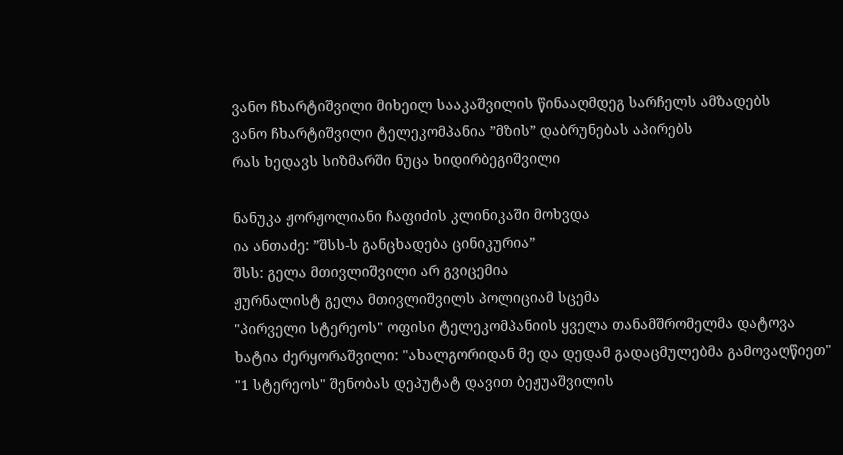ვანო ჩხარტიშვილი მიხეილ სააკაშვილის წინააღმდეგ სარჩელს ამზადებს
ვანო ჩხარტიშვილი ტელეკომპანია ”მზის” დაბრუნებას აპირებს
რას ხედავს სიზმარში ნუცა ხიდირბეგიშვილი

ნანუკა ჟორჟოლიანი ჩაფიძის კლინიკაში მოხვდა
ია ანთაძე: ”შსს-ს განცხადება ცინიკურია”
შსს: გელა მთივლიშვილი არ გვიცემია
ჟურნალისტ გელა მთივლიშვილს პოლიციამ სცემა
"პირველი სტერეოს" ოფისი ტელეკომპანიის ყველა თანამშრომელმა დატოვა
ხატია ძერყორაშვილი: "ახალგორიდან მე და დედამ გადაცმულებმა გამოვაღწიეთ"
"1 სტერეოს" შენობას დეპუტატ დავით ბეჟუაშვილის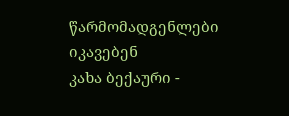წარმომადგენლები იკავებენ
კახა ბექაური -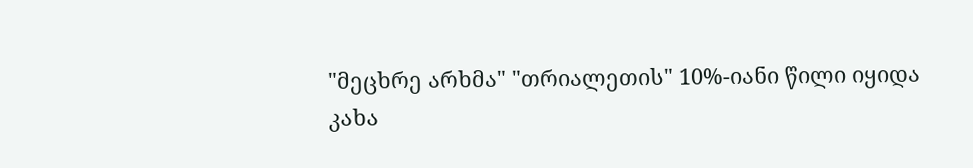"მეცხრე არხმა" "თრიალეთის" 10%-იანი წილი იყიდა
კახა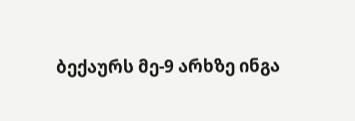ბექაურს მე-9 არხზე ინგა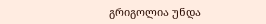გრიგოლია უნდა